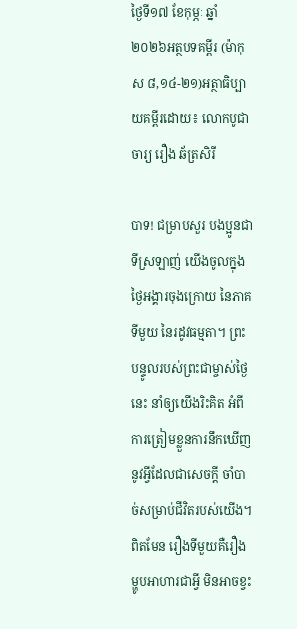ថ្ងៃទី១៧ ខែកុម្ភៈ ឆ្នាំ២០២៦អត្ថបទគម្ពីរ (ម៉ាកុស ៨,១៤-២១)អត្ថាធិប្បាយគម្ពីរដោយ៖ លោកបូជាចារ្យ រឿង ឆ័ត្រសិរី

បាទ! ជម្រាបសួរ បងប្អូនជាទីស្រឡាញ់ យើងចូលក្នុងថ្ងៃអង្គារចុងក្រោយ នៃភាគទីមួយ នៃរដូវធម្មតា។ ព្រះបន្ទូលរបស់ព្រះជាម្ចាស់ថ្ងៃនេះ នាំឲ្យយើងរិះគិត អំពីការត្រៀមខ្លួនការនឹកឃើញនូវអ្វីដែលជាសេចក្ដី ចាំបាច់សម្រាប់ជីវិតរបស់យើង។ ពិតមែន រឿងទីមួយគឺរឿងម្ហូបអាហារជាអ្វី មិនអាចខ្វះ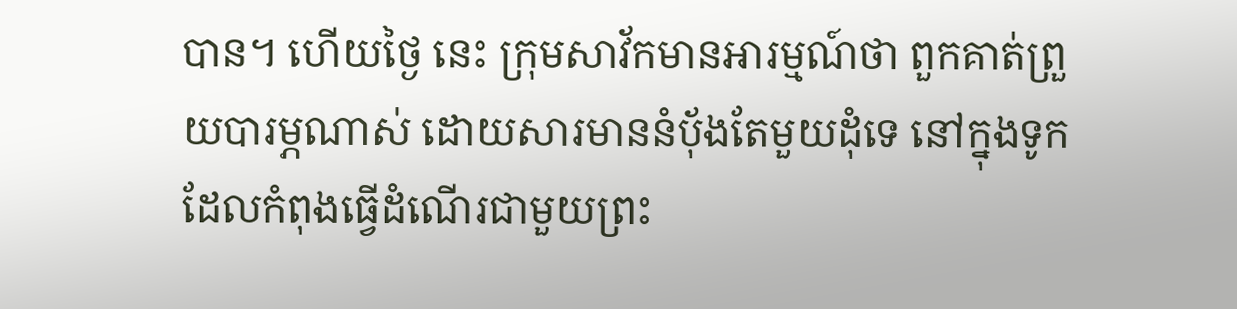បាន។ ហើយថ្ងៃ នេះ ក្រុមសាវ័កមានអារម្មណ៍ថា ពួកគាត់ព្រួយបារម្ភណាស់ ដោយសារមាននំបុ័ងតែមួយដុំទេ នៅក្នុងទូក ដែលកំពុងធ្វើដំណើរជាមួយព្រះ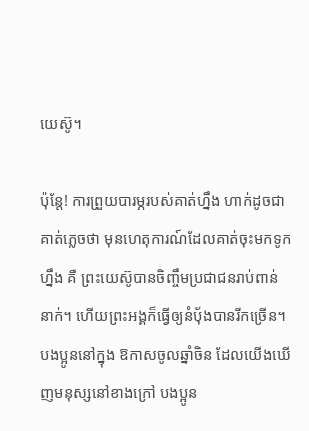យេស៊ូ។

ប៉ុន្តែ! ការព្រួយបារម្ភរបស់គាត់ហ្នឹង ហាក់ដូចជាគាត់ភ្លេចថា មុនហេតុការណ៍ដែលគាត់ចុះមកទូកហ្នឹង គឺ ព្រះយេស៊ូបានចិញ្ចឹមប្រជាជនរាប់ពាន់នាក់។ ហើយព្រះអង្គក៏ធ្វើឲ្យនំបុ័ងបានរីកច្រើន។ បងប្អូននៅក្នុង ឱកាសចូលឆ្នាំចិន ដែលយើងឃើញមនុស្សនៅខាងក្រៅ បងប្អូន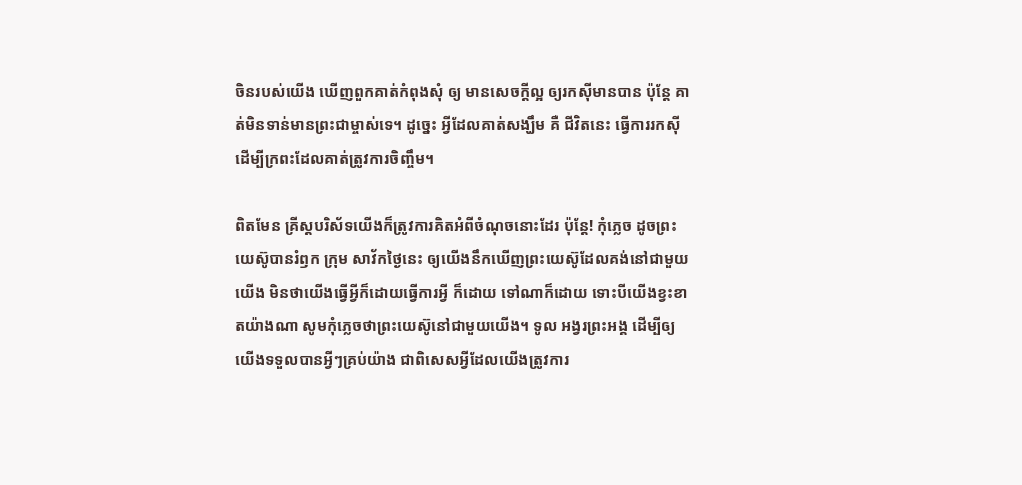ចិនរបស់យើង ឃើញពួកគាត់កំពុងសុំ ឲ្យ មានសេចក្ដីល្អ ឲ្យរកស៊ីមានបាន ប៉ុន្តែ គាត់មិនទាន់មានព្រះជាម្ចាស់ទេ។ ដូច្នេះ អ្វីដែលគាត់សង្ឃឹម គឺ ជីវិតនេះ ធើ្វការរកស៊ី ដើម្បីក្រពះដែលគាត់ត្រូវការចិញ្ចឹម។

ពិតមែន គ្រីស្តបរិស័ទយើងក៏ត្រូវការគិតអំពីចំណុចនោះដែរ ប៉ុន្តែ! កុំភ្លេច ដូចព្រះយេស៊ូបានរំឭក ក្រុម សាវ័កថ្ងៃនេះ ឲ្យយើងនឹកឃើញព្រះយេស៊ូដែលគង់នៅជាមួយយើង មិនថាយើងធ្វើអ្វីក៏ដោយធ្វើការអ្វី ក៏ដោយ ទៅណាក៏ដោយ ទោះបីយើងខ្វះខាតយ៉ាងណា សូមកុំភ្លេចថាព្រះយេស៊ូនៅជាមួយយើង។ ទូល អង្វរព្រះអង្គ ដើម្បីឲ្យយើងទទួលបានអ្វីៗគ្រប់យ៉ាង ជាពិសេសអ្វីដែលយើងត្រូវការ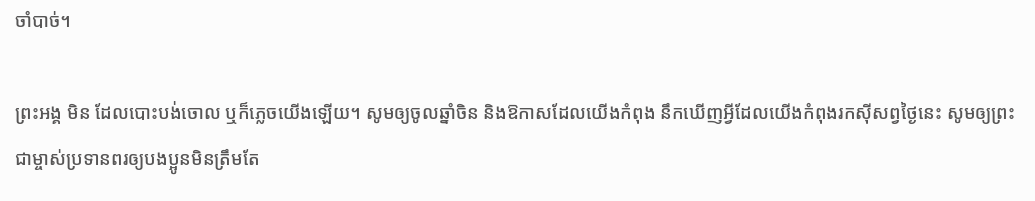ចាំបាច់។

ព្រះអង្គ មិន ដែលបោះបង់ចោល ឬក៏ភ្លេចយើងឡើយ។ សូមឲ្យចូលឆ្នាំចិន និងឱកាសដែលយើងកំពុង នឹកឃើញអ្វីដែលយើងកំពុងរកស៊ីសព្វថ្ងៃនេះ សូមឲ្យព្រះជាម្ចាស់ប្រទានពរឲ្យបងប្អូនមិនត្រឹមតែ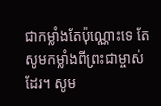ជាកម្លាំងតែប៉ុណ្ណោះទេ តែសូមកម្លាំងពីព្រះជាម្ចាស់ដែរ។ សូម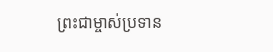ព្រះជាម្ចាស់ប្រទាន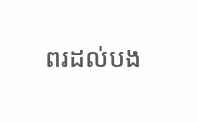ពរដល់បង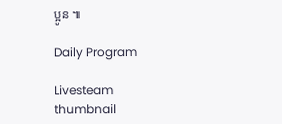ប្អូន ៕

Daily Program

Livesteam thumbnail